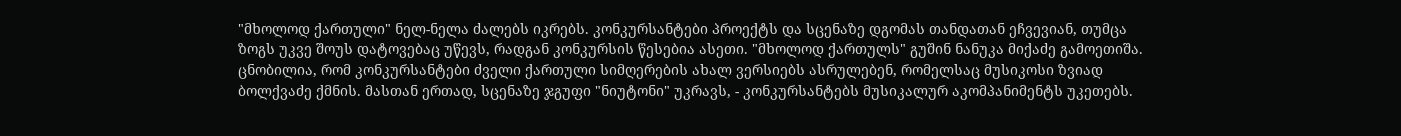"მხოლოდ ქართული" ნელ-ნელა ძალებს იკრებს. კონკურსანტები პროექტს და სცენაზე დგომას თანდათან ეჩვევიან, თუმცა ზოგს უკვე შოუს დატოვებაც უწევს, რადგან კონკურსის წესებია ასეთი. "მხოლოდ ქართულს" გუშინ ნანუკა მიქაძე გამოეთიშა.
ცნობილია, რომ კონკურსანტები ძველი ქართული სიმღერების ახალ ვერსიებს ასრულებენ, რომელსაც მუსიკოსი ზვიად ბოლქვაძე ქმნის. მასთან ერთად, სცენაზე ჯგუფი "ნიუტონი" უკრავს, - კონკურსანტებს მუსიკალურ აკომპანიმენტს უკეთებს.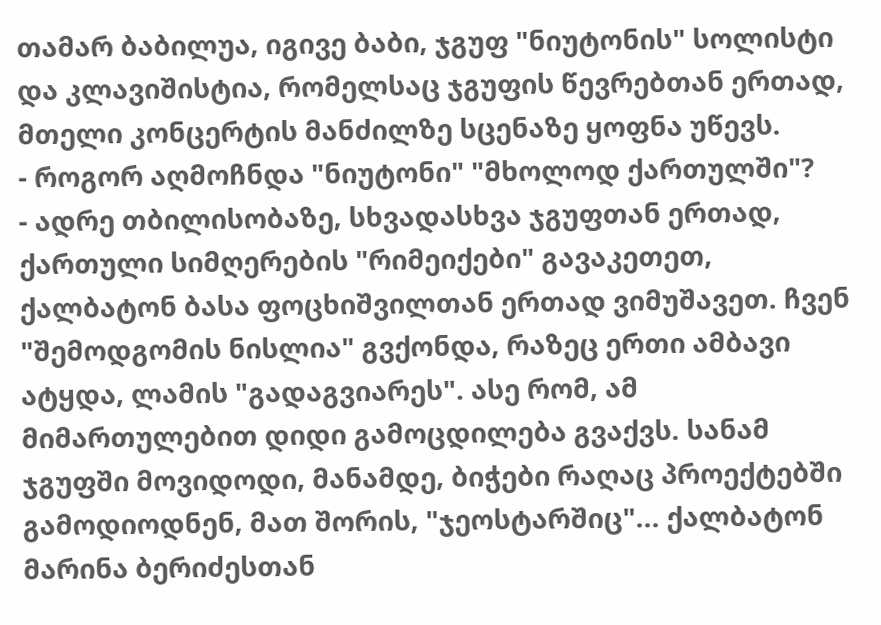თამარ ბაბილუა, იგივე ბაბი, ჯგუფ "ნიუტონის" სოლისტი და კლავიშისტია, რომელსაც ჯგუფის წევრებთან ერთად, მთელი კონცერტის მანძილზე სცენაზე ყოფნა უწევს.
- როგორ აღმოჩნდა "ნიუტონი" "მხოლოდ ქართულში"?
- ადრე თბილისობაზე, სხვადასხვა ჯგუფთან ერთად, ქართული სიმღერების "რიმეიქები" გავაკეთეთ, ქალბატონ ბასა ფოცხიშვილთან ერთად ვიმუშავეთ. ჩვენ "შემოდგომის ნისლია" გვქონდა, რაზეც ერთი ამბავი ატყდა, ლამის "გადაგვიარეს". ასე რომ, ამ მიმართულებით დიდი გამოცდილება გვაქვს. სანამ ჯგუფში მოვიდოდი, მანამდე, ბიჭები რაღაც პროექტებში გამოდიოდნენ, მათ შორის, "ჯეოსტარშიც"... ქალბატონ მარინა ბერიძესთან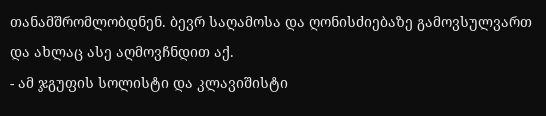თანამშრომლობდნენ. ბევრ საღამოსა და ღონისძიებაზე გამოვსულვართ და ახლაც ასე აღმოვჩნდით აქ.
- ამ ჯგუფის სოლისტი და კლავიშისტი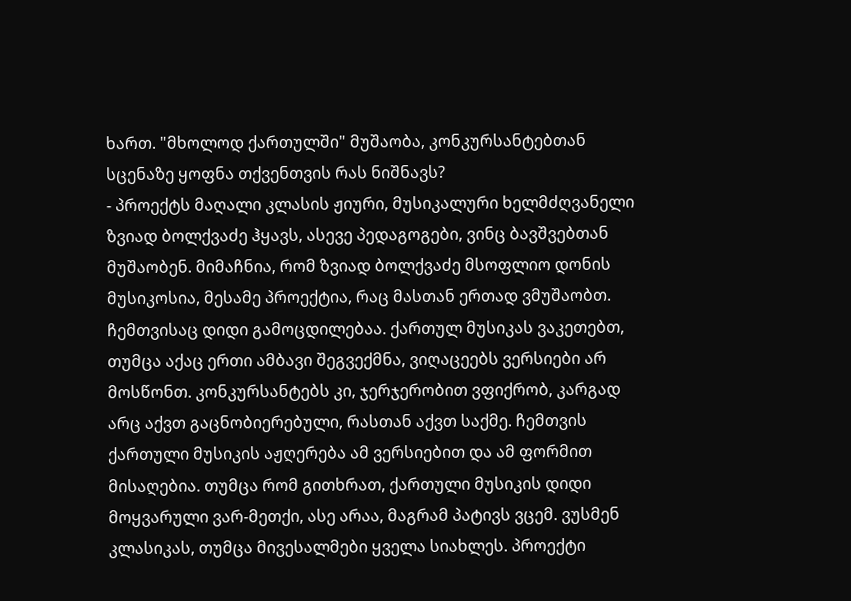ხართ. "მხოლოდ ქართულში" მუშაობა, კონკურსანტებთან სცენაზე ყოფნა თქვენთვის რას ნიშნავს?
- პროექტს მაღალი კლასის ჟიური, მუსიკალური ხელმძღვანელი ზვიად ბოლქვაძე ჰყავს, ასევე პედაგოგები, ვინც ბავშვებთან მუშაობენ. მიმაჩნია, რომ ზვიად ბოლქვაძე მსოფლიო დონის მუსიკოსია, მესამე პროექტია, რაც მასთან ერთად ვმუშაობთ. ჩემთვისაც დიდი გამოცდილებაა. ქართულ მუსიკას ვაკეთებთ, თუმცა აქაც ერთი ამბავი შეგვექმნა, ვიღაცეებს ვერსიები არ მოსწონთ. კონკურსანტებს კი, ჯერჯერობით ვფიქრობ, კარგად არც აქვთ გაცნობიერებული, რასთან აქვთ საქმე. ჩემთვის ქართული მუსიკის აჟღერება ამ ვერსიებით და ამ ფორმით მისაღებია. თუმცა რომ გითხრათ, ქართული მუსიკის დიდი მოყვარული ვარ-მეთქი, ასე არაა, მაგრამ პატივს ვცემ. ვუსმენ კლასიკას, თუმცა მივესალმები ყველა სიახლეს. პროექტი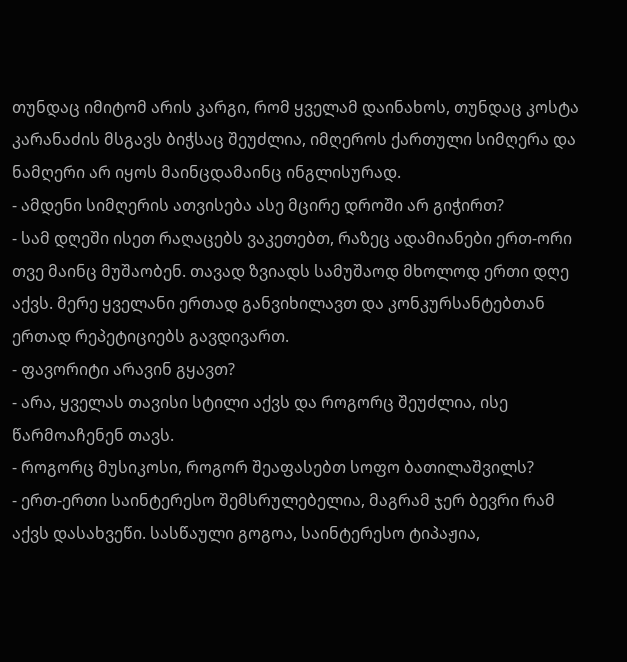თუნდაც იმიტომ არის კარგი, რომ ყველამ დაინახოს, თუნდაც კოსტა კარანაძის მსგავს ბიჭსაც შეუძლია, იმღეროს ქართული სიმღერა და ნამღერი არ იყოს მაინცდამაინც ინგლისურად.
- ამდენი სიმღერის ათვისება ასე მცირე დროში არ გიჭირთ?
- სამ დღეში ისეთ რაღაცებს ვაკეთებთ, რაზეც ადამიანები ერთ-ორი თვე მაინც მუშაობენ. თავად ზვიადს სამუშაოდ მხოლოდ ერთი დღე აქვს. მერე ყველანი ერთად განვიხილავთ და კონკურსანტებთან ერთად რეპეტიციებს გავდივართ.
- ფავორიტი არავინ გყავთ?
- არა, ყველას თავისი სტილი აქვს და როგორც შეუძლია, ისე წარმოაჩენენ თავს.
- როგორც მუსიკოსი, როგორ შეაფასებთ სოფო ბათილაშვილს?
- ერთ-ერთი საინტერესო შემსრულებელია, მაგრამ ჯერ ბევრი რამ აქვს დასახვეწი. სასწაული გოგოა, საინტერესო ტიპაჟია,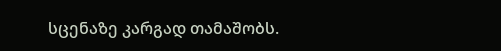სცენაზე კარგად თამაშობს.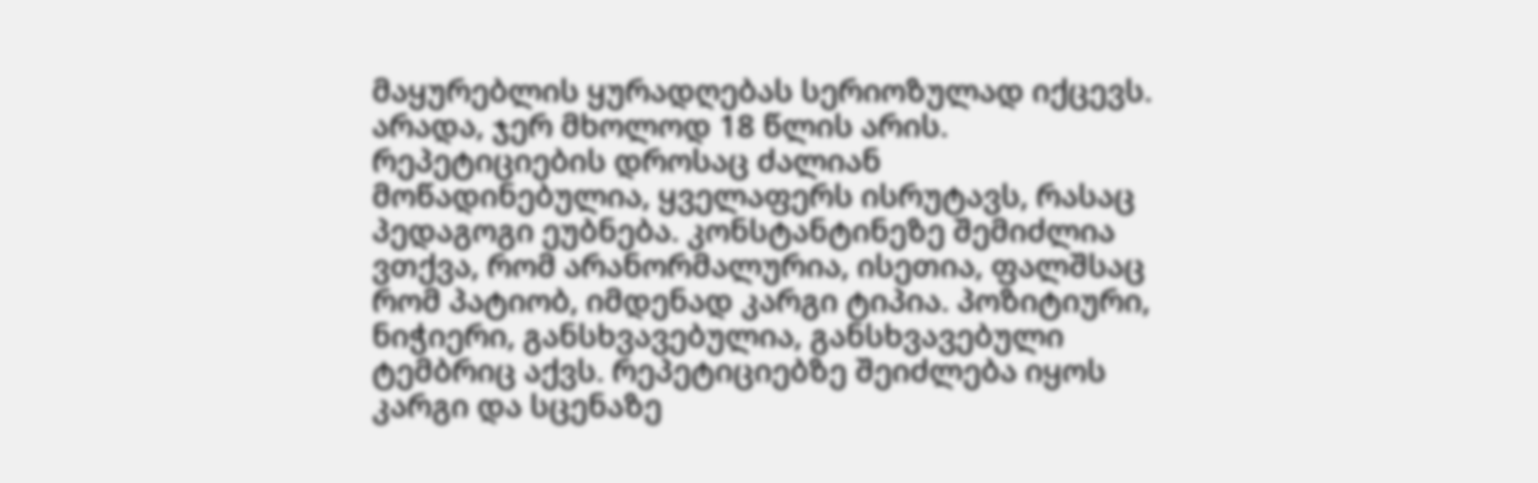მაყურებლის ყურადღებას სერიოზულად იქცევს. არადა, ჯერ მხოლოდ 18 წლის არის. რეპეტიციების დროსაც ძალიან მოწადინებულია, ყველაფერს ისრუტავს, რასაც პედაგოგი ეუბნება. კონსტანტინეზე შემიძლია ვთქვა, რომ არანორმალურია, ისეთია, ფალშსაც რომ პატიობ, იმდენად კარგი ტიპია. პოზიტიური, ნიჭიერი, განსხვავებულია, განსხვავებული ტემბრიც აქვს. რეპეტიციებზე შეიძლება იყოს კარგი და სცენაზე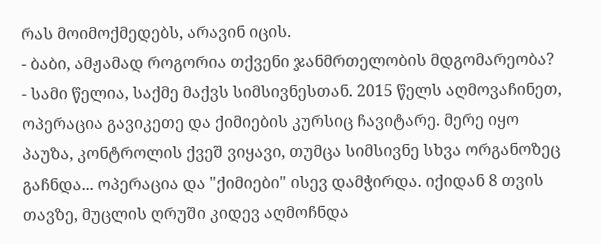რას მოიმოქმედებს, არავინ იცის.
- ბაბი, ამჟამად როგორია თქვენი ჯანმრთელობის მდგომარეობა?
- სამი წელია, საქმე მაქვს სიმსივნესთან. 2015 წელს აღმოვაჩინეთ, ოპერაცია გავიკეთე და ქიმიების კურსიც ჩავიტარე. მერე იყო პაუზა, კონტროლის ქვეშ ვიყავი, თუმცა სიმსივნე სხვა ორგანოზეც გაჩნდა... ოპერაცია და "ქიმიები" ისევ დამჭირდა. იქიდან 8 თვის თავზე, მუცლის ღრუში კიდევ აღმოჩნდა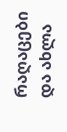რაღაცები და ახლა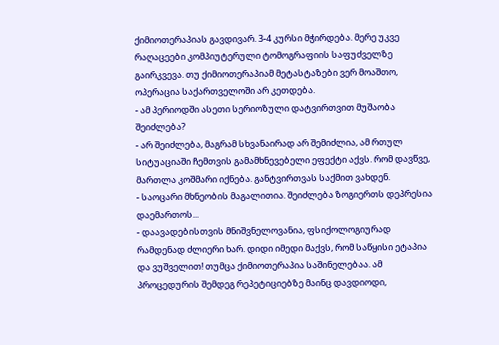ქიმიოთერაპიას გავდივარ. 3-4 კურსი მჭირდება. მერე უკვე რაღაცეები კომპიუტერული ტომოგრაფიის საფუძველზე გაირკვევა. თუ ქიმიოთერაპიამ მეტასტაზები ვერ მოაშთო, ოპერაცია საქართველოში არ კეთდება.
- ამ პერიოდში ასეთი სერიოზული დატვირთვით მუშაობა შეიძლება?
- არ შეიძლება, მაგრამ სხვანაირად არ შემიძლია, ამ რთულ სიტუაციაში ჩემთვის გამამხნევებელი ეფექტი აქვს. რომ დავწვე, მართლა კოშმარი იქნება. განტვირთვას საქმით ვახდენ.
- საოცარი მხნეობის მაგალითია. შეიძლება ზოგიერთს დეპრესია დაემართოს...
- დაავადებისთვის მნიშვნელოვანია, ფსიქოლოგიურად რამდენად ძლიერი ხარ. დიდი იმედი მაქვს, რომ საწყისი ეტაპია და ვუშველით! თუმცა ქიმიოთერაპია საშინელებაა. ამ პროცედურის შემდეგ რეპეტიციებზე მაინც დავდიოდი,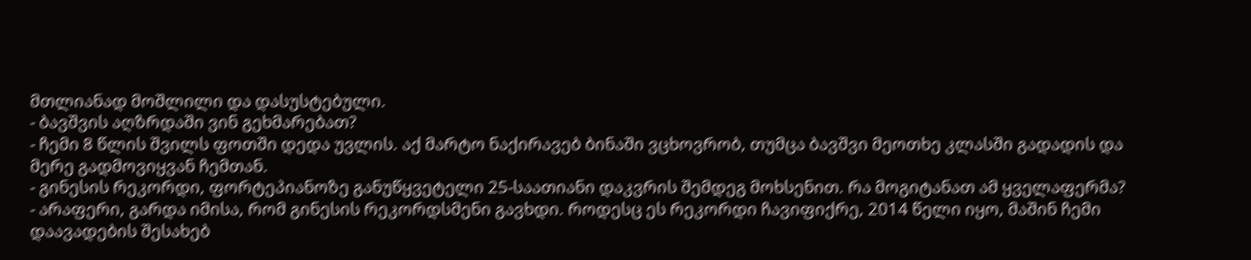მთლიანად მოშლილი და დასუსტებული.
- ბავშვის აღზრდაში ვინ გეხმარებათ?
- ჩემი 8 წლის შვილს ფოთში დედა უვლის. აქ მარტო ნაქირავებ ბინაში ვცხოვრობ, თუმცა ბავშვი მეოთხე კლასში გადადის და მერე გადმოვიყვან ჩემთან.
- გინესის რეკორდი, ფორტეპიანოზე განუწყვეტელი 25-საათიანი დაკვრის შემდეგ მოხსენით. რა მოგიტანათ ამ ყველაფერმა?
- არაფერი, გარდა იმისა, რომ გინესის რეკორდსმენი გავხდი. როდესც ეს რეკორდი ჩავიფიქრე, 2014 წელი იყო, მაშინ ჩემი დაავადების შესახებ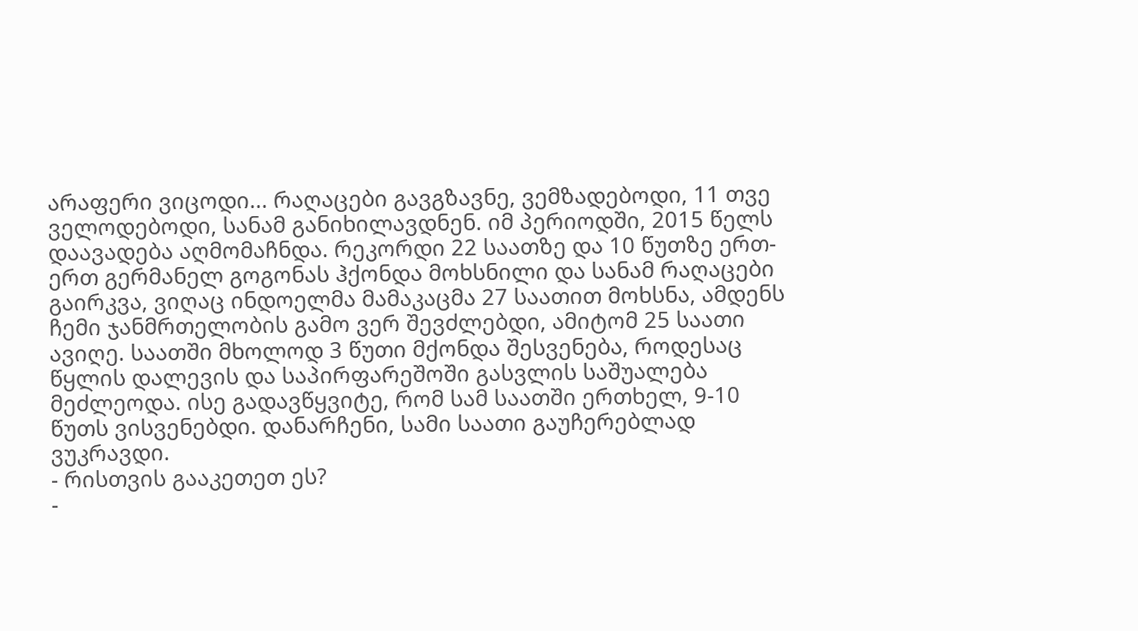არაფერი ვიცოდი... რაღაცები გავგზავნე, ვემზადებოდი, 11 თვე ველოდებოდი, სანამ განიხილავდნენ. იმ პერიოდში, 2015 წელს დაავადება აღმომაჩნდა. რეკორდი 22 საათზე და 10 წუთზე ერთ-ერთ გერმანელ გოგონას ჰქონდა მოხსნილი და სანამ რაღაცები გაირკვა, ვიღაც ინდოელმა მამაკაცმა 27 საათით მოხსნა, ამდენს ჩემი ჯანმრთელობის გამო ვერ შევძლებდი, ამიტომ 25 საათი ავიღე. საათში მხოლოდ 3 წუთი მქონდა შესვენება, როდესაც წყლის დალევის და საპირფარეშოში გასვლის საშუალება მეძლეოდა. ისე გადავწყვიტე, რომ სამ საათში ერთხელ, 9-10 წუთს ვისვენებდი. დანარჩენი, სამი საათი გაუჩერებლად ვუკრავდი.
- რისთვის გააკეთეთ ეს?
-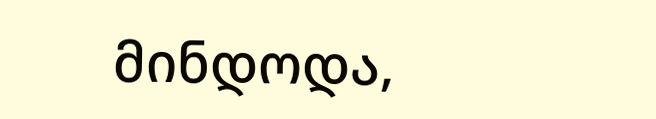მინდოდა,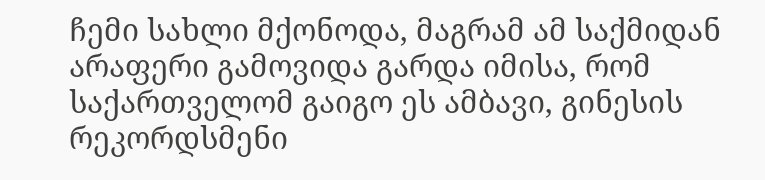ჩემი სახლი მქონოდა, მაგრამ ამ საქმიდან არაფერი გამოვიდა გარდა იმისა, რომ საქართველომ გაიგო ეს ამბავი, გინესის რეკორდსმენი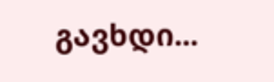გავხდი...